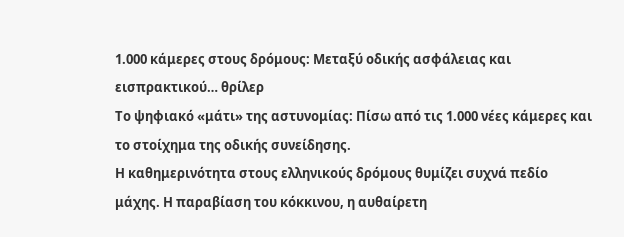1.000 κάμερες στους δρόμους: Μεταξύ οδικής ασφάλειας και εισπρακτικού… θρίλερ
Το ψηφιακό «μάτι» της αστυνομίας: Πίσω από τις 1.000 νέες κάμερες και το στοίχημα της οδικής συνείδησης.
Η καθημερινότητα στους ελληνικούς δρόμους θυμίζει συχνά πεδίο μάχης. Η παραβίαση του κόκκινου, η αυθαίρετη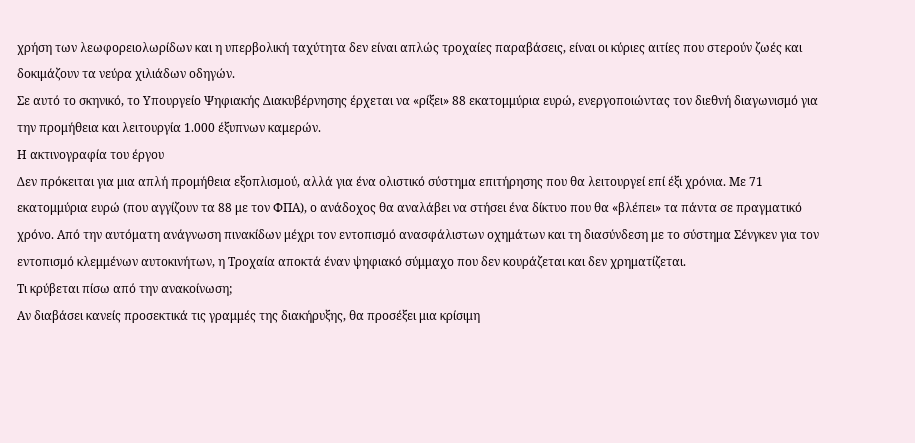χρήση των λεωφορειολωρίδων και η υπερβολική ταχύτητα δεν είναι απλώς τροχαίες παραβάσεις, είναι οι κύριες αιτίες που στερούν ζωές και δοκιμάζουν τα νεύρα χιλιάδων οδηγών.
Σε αυτό το σκηνικό, το Υπουργείο Ψηφιακής Διακυβέρνησης έρχεται να «ρίξει» 88 εκατομμύρια ευρώ, ενεργοποιώντας τον διεθνή διαγωνισμό για την προμήθεια και λειτουργία 1.000 έξυπνων καμερών.
Η ακτινογραφία του έργου
Δεν πρόκειται για μια απλή προμήθεια εξοπλισμού, αλλά για ένα ολιστικό σύστημα επιτήρησης που θα λειτουργεί επί έξι χρόνια. Με 71 εκατομμύρια ευρώ (που αγγίζουν τα 88 με τον ΦΠΑ), ο ανάδοχος θα αναλάβει να στήσει ένα δίκτυο που θα «βλέπει» τα πάντα σε πραγματικό χρόνο. Από την αυτόματη ανάγνωση πινακίδων μέχρι τον εντοπισμό ανασφάλιστων οχημάτων και τη διασύνδεση με το σύστημα Σένγκεν για τον εντοπισμό κλεμμένων αυτοκινήτων, η Τροχαία αποκτά έναν ψηφιακό σύμμαχο που δεν κουράζεται και δεν χρηματίζεται.
Τι κρύβεται πίσω από την ανακοίνωση;
Αν διαβάσει κανείς προσεκτικά τις γραμμές της διακήρυξης, θα προσέξει μια κρίσιμη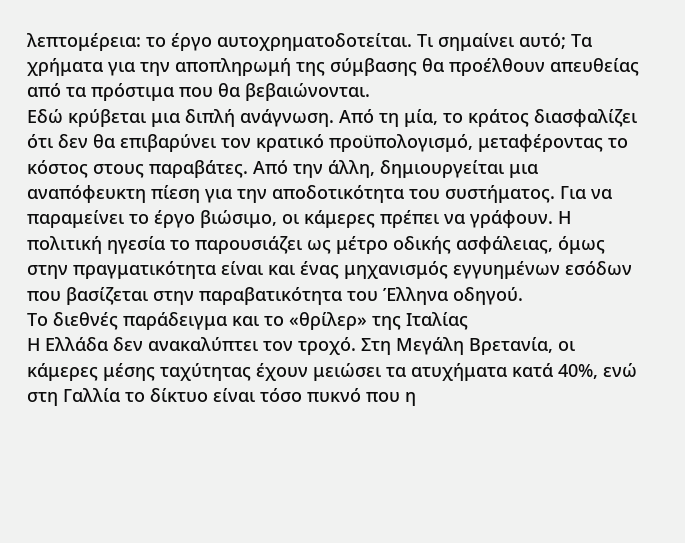λεπτομέρεια: το έργο αυτοχρηματοδοτείται. Τι σημαίνει αυτό; Τα χρήματα για την αποπληρωμή της σύμβασης θα προέλθουν απευθείας από τα πρόστιμα που θα βεβαιώνονται.
Εδώ κρύβεται μια διπλή ανάγνωση. Από τη μία, το κράτος διασφαλίζει ότι δεν θα επιβαρύνει τον κρατικό προϋπολογισμό, μεταφέροντας το κόστος στους παραβάτες. Από την άλλη, δημιουργείται μια αναπόφευκτη πίεση για την αποδοτικότητα του συστήματος. Για να παραμείνει το έργο βιώσιμο, οι κάμερες πρέπει να γράφουν. Η πολιτική ηγεσία το παρουσιάζει ως μέτρο οδικής ασφάλειας, όμως στην πραγματικότητα είναι και ένας μηχανισμός εγγυημένων εσόδων που βασίζεται στην παραβατικότητα του Έλληνα οδηγού.
Το διεθνές παράδειγμα και το «θρίλερ» της Ιταλίας
Η Ελλάδα δεν ανακαλύπτει τον τροχό. Στη Μεγάλη Βρετανία, οι κάμερες μέσης ταχύτητας έχουν μειώσει τα ατυχήματα κατά 40%, ενώ στη Γαλλία το δίκτυο είναι τόσο πυκνό που η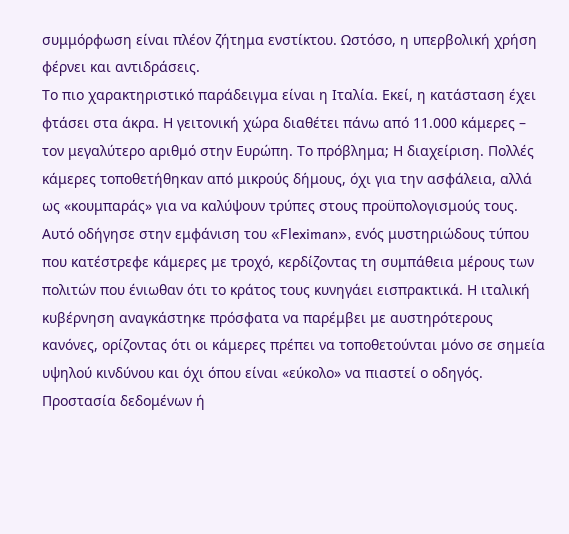συμμόρφωση είναι πλέον ζήτημα ενστίκτου. Ωστόσο, η υπερβολική χρήση φέρνει και αντιδράσεις.
Το πιο χαρακτηριστικό παράδειγμα είναι η Ιταλία. Εκεί, η κατάσταση έχει φτάσει στα άκρα. Η γειτονική χώρα διαθέτει πάνω από 11.000 κάμερες – τον μεγαλύτερο αριθμό στην Ευρώπη. Το πρόβλημα; Η διαχείριση. Πολλές κάμερες τοποθετήθηκαν από μικρούς δήμους, όχι για την ασφάλεια, αλλά ως «κουμπαράς» για να καλύψουν τρύπες στους προϋπολογισμούς τους. Αυτό οδήγησε στην εμφάνιση του «Fleximan», ενός μυστηριώδους τύπου που κατέστρεφε κάμερες με τροχό, κερδίζοντας τη συμπάθεια μέρους των πολιτών που ένιωθαν ότι το κράτος τους κυνηγάει εισπρακτικά. Η ιταλική κυβέρνηση αναγκάστηκε πρόσφατα να παρέμβει με αυστηρότερους κανόνες, ορίζοντας ότι οι κάμερες πρέπει να τοποθετούνται μόνο σε σημεία υψηλού κινδύνου και όχι όπου είναι «εύκολο» να πιαστεί ο οδηγός.
Προστασία δεδομένων ή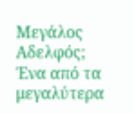Μεγάλος Αδελφός;
Ένα από τα μεγαλύτερα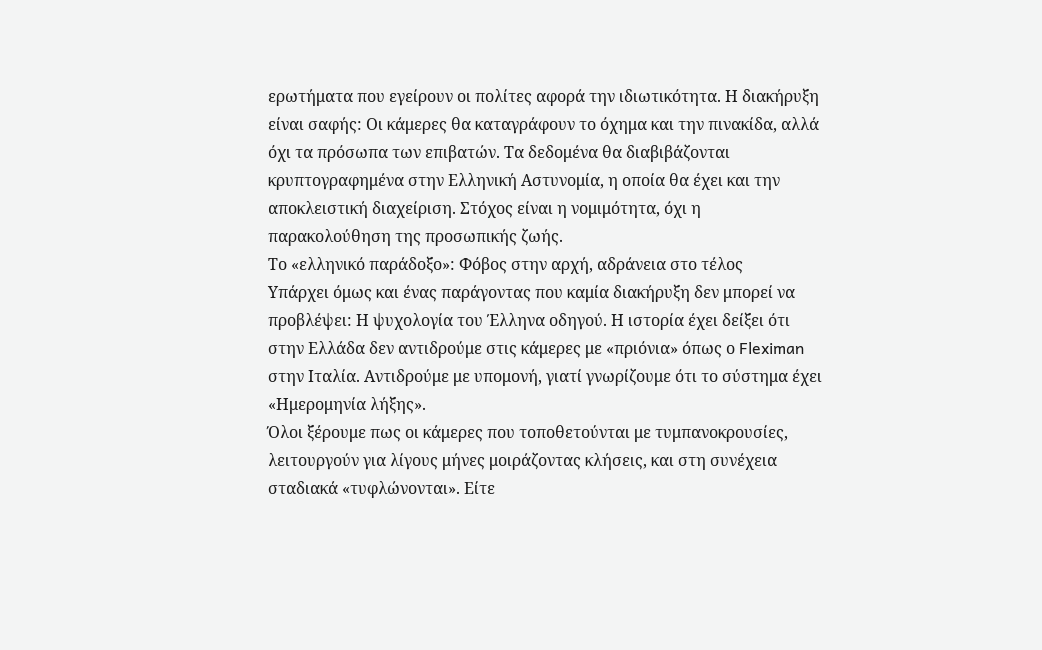ερωτήματα που εγείρουν οι πολίτες αφορά την ιδιωτικότητα. Η διακήρυξη είναι σαφής: Οι κάμερες θα καταγράφουν το όχημα και την πινακίδα, αλλά όχι τα πρόσωπα των επιβατών. Τα δεδομένα θα διαβιβάζονται κρυπτογραφημένα στην Ελληνική Αστυνομία, η οποία θα έχει και την αποκλειστική διαχείριση. Στόχος είναι η νομιμότητα, όχι η παρακολούθηση της προσωπικής ζωής.
Το «ελληνικό παράδοξο»: Φόβος στην αρχή, αδράνεια στο τέλος
Υπάρχει όμως και ένας παράγοντας που καμία διακήρυξη δεν μπορεί να προβλέψει: Η ψυχολογία του Έλληνα οδηγού. Η ιστορία έχει δείξει ότι στην Ελλάδα δεν αντιδρούμε στις κάμερες με «πριόνια» όπως ο Fleximan στην Ιταλία. Αντιδρούμε με υπομονή, γιατί γνωρίζουμε ότι το σύστημα έχει «Ημερομηνία λήξης».
Όλοι ξέρουμε πως οι κάμερες που τοποθετούνται με τυμπανοκρουσίες, λειτουργούν για λίγους μήνες μοιράζοντας κλήσεις, και στη συνέχεια σταδιακά «τυφλώνονται». Είτε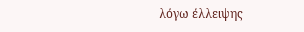λόγω έλλειψης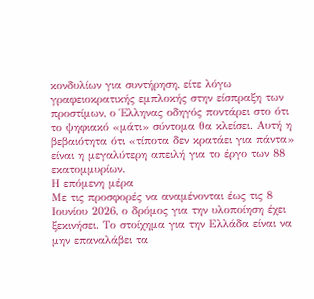κονδυλίων για συντήρηση, είτε λόγω γραφειοκρατικής εμπλοκής στην είσπραξη των προστίμων, ο Έλληνας οδηγός ποντάρει στο ότι το ψηφιακό «μάτι» σύντομα θα κλείσει. Αυτή η βεβαιότητα ότι «τίποτα δεν κρατάει για πάντα» είναι η μεγαλύτερη απειλή για το έργο των 88 εκατομμυρίων.
Η επόμενη μέρα
Με τις προσφορές να αναμένονται έως τις 8 Ιουνίου 2026, ο δρόμος για την υλοποίηση έχει ξεκινήσει. Το στοίχημα για την Ελλάδα είναι να μην επαναλάβει τα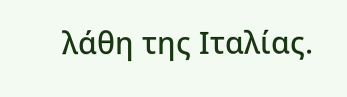λάθη της Ιταλίας.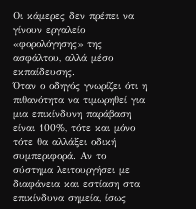Οι κάμερες δεν πρέπει να γίνουν εργαλείο «φορολόγησης» της ασφάλτου, αλλά μέσο εκπαίδευσης.
Όταν ο οδηγός γνωρίζει ότι η πιθανότητα να τιμωρηθεί για μια επικίνδυνη παράβαση είναι 100%, τότε και μόνο τότε θα αλλάξει οδική συμπεριφορά. Αν το σύστημα λειτουργήσει με διαφάνεια και εστίαση στα επικίνδυνα σημεία, ίσως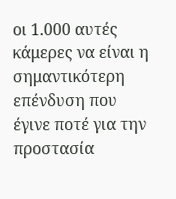οι 1.000 αυτές κάμερες να είναι η σημαντικότερη επένδυση που έγινε ποτέ για την προστασία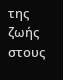της ζωής στους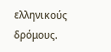ελληνικούς δρόμους.